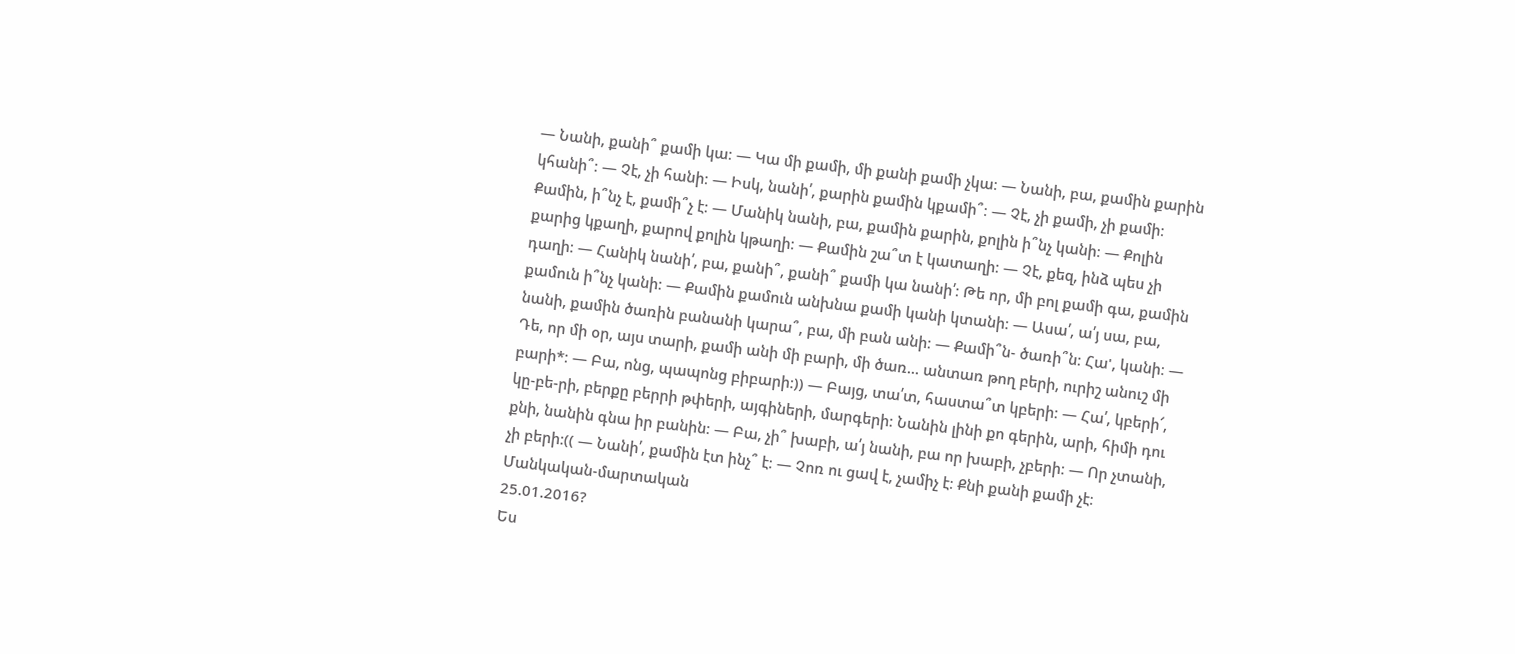— Նանի, քանի՞ քամի կա։ — Կա մի քամի, մի քանի քամի չկա։ — Նանի, բա, քամին քարին կհանի՞։ — Չէ, չի հանի։ — Իսկ, նանի՛, քարին քամին կքամի՞։ — Չէ, չի քամի, չի քամի։ Քամին, ի՞նչ է, քամի՞չ է։ — Մանիկ նանի, բա, քամին քարին, քոլին ի՞նչ կանի։ — Քոլին քարից կքաղի, քարով քոլին կթաղի։ — Քամին շա՞տ է կատաղի։ — Չէ, քեզ, ինձ պես չի դաղի։ — Հանիկ նանի՛, բա, քանի՞, քանի՞ քամի կա նանի՛։ Թե որ, մի բոլ քամի գա, քամին քամուն ի՞նչ կանի։ — Քամին քամուն անխնա քամի կանի կտանի։ — Ասա՛, ա՛յ սա, բա, նանի, քամին ծառին բանանի կարա՞, բա, մի բան անի։ — Քամի՞ն- ծառի՞ն։ Հա', կանի։ — Դե, որ մի օր, այս տարի, քամի անի մի բարի, մի ծառ… անտառ թող բերի, ուրիշ անուշ մի բարի*։ — Բա, ոնց, պապոնց բիբարի։)) — Բայց, տա՛տ, հաստա՞տ կբերի։ — Հա՛, կբերի՜, կը-բե-րի, բերքը բերրի թփերի, այգիների, մարգերի։ Նանին լինի քո գերին, արի, հիմի դու քնի, նանին գնա իր բանին։ — Բա, չի՞ խաբի, ա՛յ նանի, բա որ խաբի, չբերի։ — Որ չտանի, չի բերի։(( — Նանի՛, քամին էտ ինչ՞ է։ — Չոռ ու ցավ է, չամիչ է։ Քնի քանի քամի չէ։
Մանկական-մարտական
25.01.2016?
Ես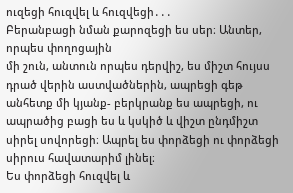ուզեցի հուզվել և հուզվեցի․․․
Բերանբացի նման քարոզեցի ես սեր։ Անտեր, որպես փողոցային
մի շուն, անտուն որպես դերվիշ, ես միշտ հույսս դրած վերին աստվածներին, ապրեցի գեթ անհետք մի կյանք- բերկրանք ես ապրեցի, ու ապրածից բացի ես և կսկիծ և վիշտ ընդմիշտ սիրել սովորեցի։ Ապրել ես փորձեցի ու փորձեցի սիրուս հավատարիմ լինել։
Ես փորձեցի հուզվել և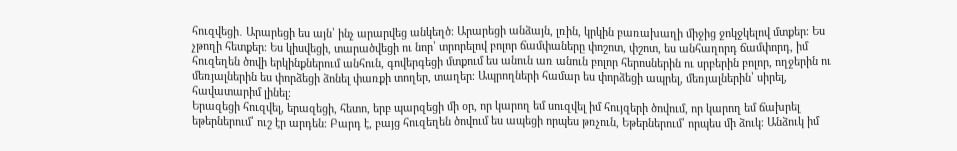հուզվեցի․ Արարեցի ես այն՝ ինչ արարվեց անկեղծ։ Արարեցի անձայն, լռին, կրկին բառախաղի միջից ջոկջկելով մտքեր։ Ես չթողի հետքեր։ Ես կիսվեցի, տարածվեցի ու նոր՝ տրորելով բոլոր ճամփաները փոշոտ, փշոտ, ես անհաղորդ ճամփորդ, իմ հուզեղեն ծովի երկինքներում անհուն, գովերգեցի մտքում ես անուն առ անուն բոլոր հերոսներին ու սրբերին բոլոր, ողջերին ու մեռյալներին ես փորձեցի ձոնել փառքի տողեր, տաղեր։ Ապրողների համար ես փորձեցի ապրել, մեռյալներին՝ սիրել, հավատարիմ լինել։
Երազեցի հուզվել, երազեցի, հետո, երբ պարզեցի մի օր, որ կարող եմ սուզվել իմ հույզերի ծովում, որ կարող եմ ճախրել եթերներում՝ ուշ էր արդեն։ Բարդ է, բայց հուզեղեն ծովում ես ապեցի որպես թռչուն, Եթերներում՝ որպես մի ձուկ։ Անձուկ իմ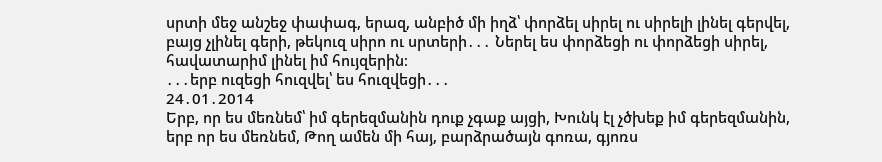սրտի մեջ անշեջ փափագ, երազ, անբիծ մի իղձ՝ փորձել սիրել ու սիրելի լինել գերվել, բայց չլինել գերի, թեկուզ սիրո ու սրտերի․․․ Ներել ես փորձեցի ու փորձեցի սիրել, հավատարիմ լինել իմ հույզերին։
․․․երբ ուզեցի հուզվել՝ ես հուզվեցի․․․
24․01․2014
Երբ, որ ես մեռնեմ՝ իմ գերեզմանին դուք չգաք այցի, Խունկ էլ չծխեք իմ գերեզմանին, երբ որ ես մեռնեմ, Թող ամեն մի հայ, բարձրածայն գոռա, գյոռս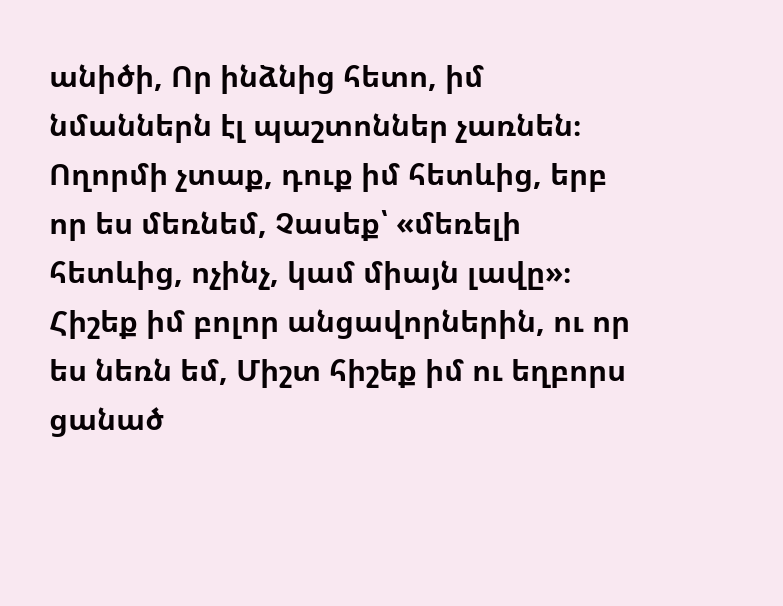անիծի, Որ ինձնից հետո, իմ նմաններն էլ պաշտոններ չառնեն։
Ողորմի չտաք, դուք իմ հետևից, երբ որ ես մեռնեմ, Չասեք՝ «մեռելի հետևից, ոչինչ, կամ միայն լավը»։ Հիշեք իմ բոլոր անցավորներին, ու որ ես նեռն եմ, Միշտ հիշեք իմ ու եղբորս ցանած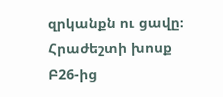զրկանքն ու ցավը։
Հրաժեշտի խոսք Բ26-ից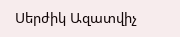Սերժիկ Ազատվիչ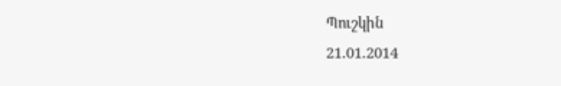Պուշկին
21.01.2014